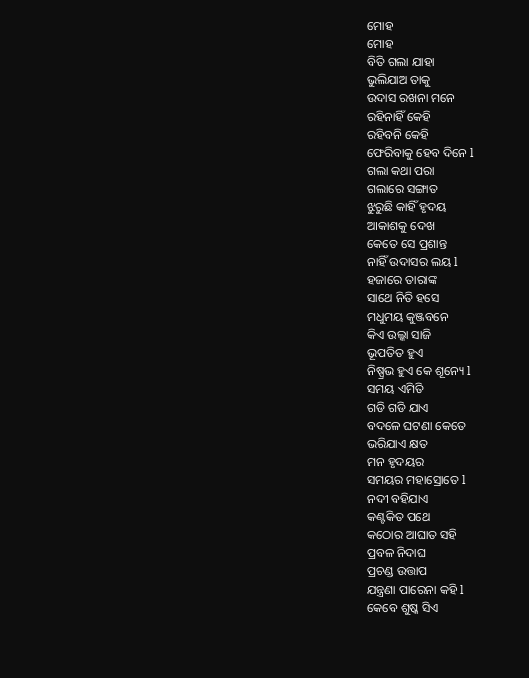ମୋହ
ମୋହ
ବିତି ଗଲା ଯାହା
ଭୁଲିଯାଅ ତାକୁ
ଉଦାସ ରଖନା ମନେ
ରହିନାହିଁ କେହି
ରହିବନି କେହି
ଫେରିବାକୁ ହେବ ଦିନେ l
ଗଲା କଥା ପରା
ଗଲାରେ ସଙ୍ଗାତ
ଝୁରୁଛି କାହିଁ ହୃଦୟ
ଆକାଶକୁ ଦେଖ
କେତେ ସେ ପ୍ରଶାନ୍ତ
ନାହିଁ ଉଦାସର ଲୟ l
ହଜାରେ ତାରାଙ୍କ
ସାଥେ ନିତି ହସେ
ମଧୁମୟ କୁଞ୍ଜବନେ
କିଏ ଉଲ୍କା ସାଜି
ଭୂପତିତ ହୁଏ
ନିଷ୍ପ୍ରଭ ହୁଏ କେ ଶୂନ୍ୟେ l
ସମୟ ଏମିତି
ଗଡି ଗଡି ଯାଏ
ବଦଳେ ଘଟଣା କେତେ
ଭରିଯାଏ କ୍ଷତ
ମନ ହୃଦୟର
ସମୟର ମହାସ୍ରୋତେ l
ନଦୀ ବହିଯାଏ
କଣ୍ଟକିତ ପଥେ
କଠୋର ଆଘାତ ସହି
ପ୍ରବଳ ନିଦାଘ
ପ୍ରଚଣ୍ଡ ଉତ୍ତାପ
ଯନ୍ତ୍ରଣା ପାରେନା କହି l
କେବେ ଶୁଷ୍କ ସିଏ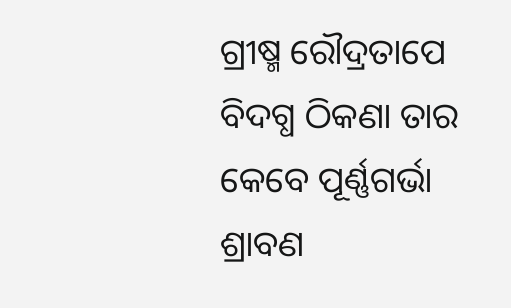ଗ୍ରୀଷ୍ମ ରୌଦ୍ରତାପେ
ବିଦଗ୍ଧ ଠିକଣା ତାର
କେବେ ପୂର୍ଣ୍ଣଗର୍ଭା
ଶ୍ରାବଣ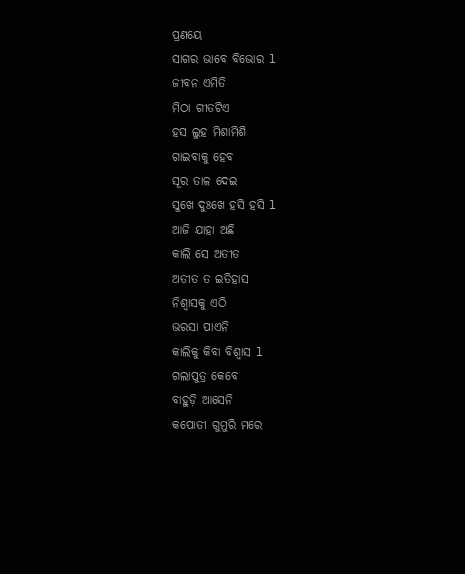ପ୍ରଣୟେ
ସାଗର ଭାବେ ବିଭୋର l
ଜୀବନ ଏମିତି
ମିଠା ଗୀତଟିଏ
ହସ ଲୁହ ମିଶାମିଶି
ଗାଇବାକୁ ହେବ
ସୂର ତାଳ ଦେଇ
ସୁଖେ ଦୁଃଖେ ହସି ହସି l
ଆଜି ଯାହା ଅଛି
କାଲି ସେ ଅତୀତ
ଅତୀତ ତ ଇତିହାସ
ନିଶ୍ୱାସକୁ ଏଠି
ଭରସା ପାଏନି
କାଲିକୁ କିବା ବିଶ୍ୱାସ l
ଗଲାପୁତ୍ର କେବେ
ବାହୁଡ଼ି ଆସେନି
କପୋତୀ ଗୁମୁରି ମରେ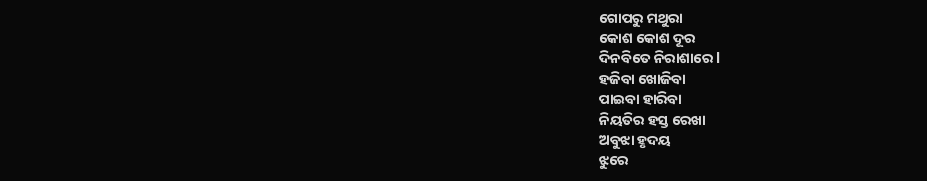ଗୋପରୁ ମଥୁରା
କୋଶ କୋଶ ଦୂର
ଦିନବିତେ ନିରାଶାରେ l
ହଜିବା ଖୋଜିବା
ପାଇବା ହାରିବା
ନିୟତିର ହସ୍ତ ରେଖା
ଅବୁଝା ହୃଦୟ
ଝୁରେ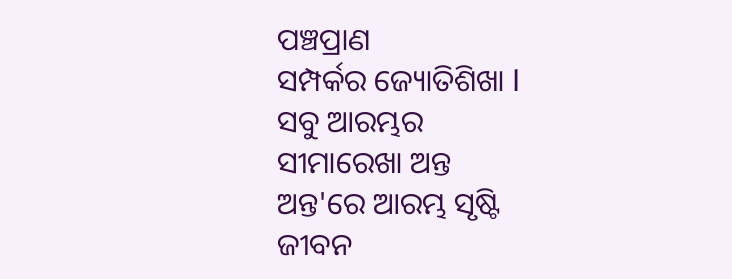ପଞ୍ଚପ୍ରାଣ
ସମ୍ପର୍କର ଜ୍ୟୋତିଶିଖା l
ସବୁ ଆରମ୍ଭର
ସୀମାରେଖା ଅନ୍ତ
ଅନ୍ତ'ରେ ଆରମ୍ଭ ସୃଷ୍ଟି
ଜୀବନ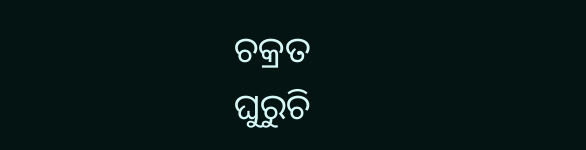ଚକ୍ରତ
ଘୁରୁଚି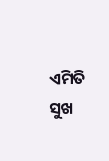ଏମିତି
ସୁଖ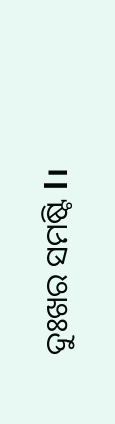ଦୁଃଖର ସମଷ୍ଟି l।